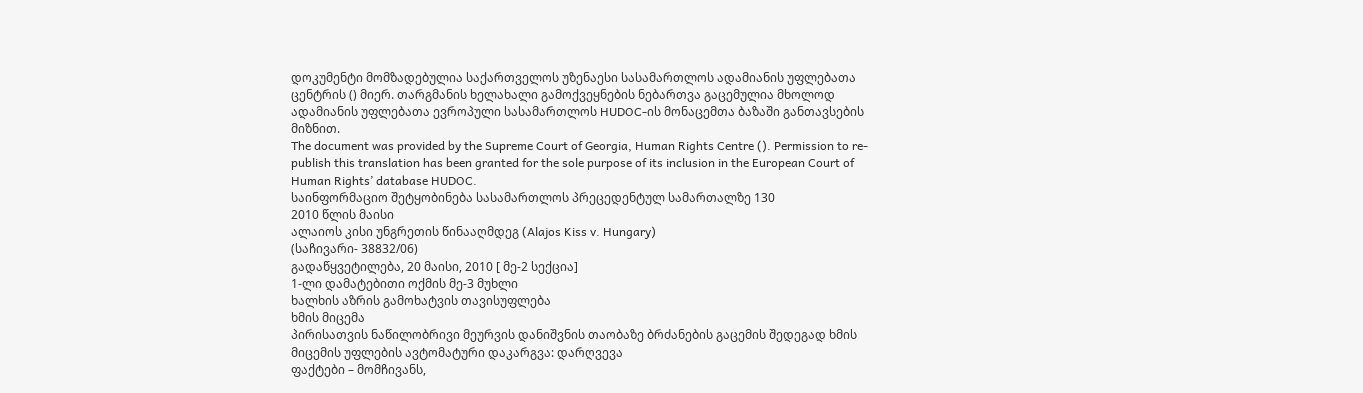დოკუმენტი მომზადებულია საქართველოს უზენაესი სასამართლოს ადამიანის უფლებათა ცენტრის () მიერ. თარგმანის ხელახალი გამოქვეყნების ნებართვა გაცემულია მხოლოდ ადამიანის უფლებათა ევროპული სასამართლოს HUDOC-ის მონაცემთა ბაზაში განთავსების მიზნით.
The document was provided by the Supreme Court of Georgia, Human Rights Centre (). Permission to re-publish this translation has been granted for the sole purpose of its inclusion in the European Court of Human Rights’ database HUDOC.
საინფორმაციო შეტყობინება სასამართლოს პრეცედენტულ სამართალზე 130
2010 წლის მაისი
ალაიოს კისი უნგრეთის წინააღმდეგ (Alajos Kiss v. Hungary)
(საჩივარი- 38832/06)
გადაწყვეტილება, 20 მაისი, 2010 [ მე-2 სექცია]
1-ლი დამატებითი ოქმის მე-3 მუხლი
ხალხის აზრის გამოხატვის თავისუფლება
ხმის მიცემა
პირისათვის ნაწილობრივი მეურვის დანიშვნის თაობაზე ბრძანების გაცემის შედეგად ხმის მიცემის უფლების ავტომატური დაკარგვა: დარღვევა
ფაქტები – მომჩივანს,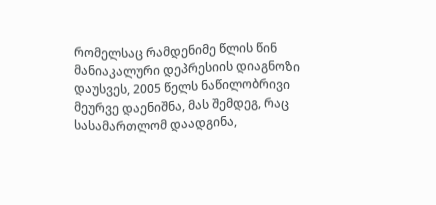რომელსაც რამდენიმე წლის წინ მანიაკალური დეპრესიის დიაგნოზი დაუსვეს, 2005 წელს ნაწილობრივი მეურვე დაენიშნა, მას შემდეგ, რაც სასამართლომ დაადგინა,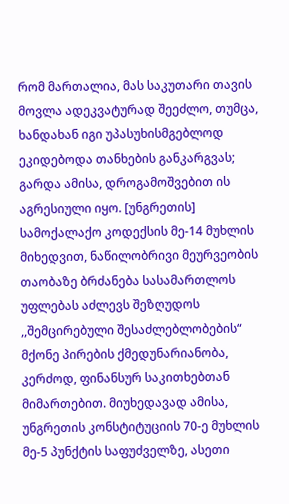რომ მართალია, მას საკუთარი თავის მოვლა ადეკვატურად შეეძლო, თუმცა, ხანდახან იგი უპასუხისმგებლოდ ეკიდებოდა თანხების განკარგვას; გარდა ამისა, დროგამოშვებით ის აგრესიული იყო. [უნგრეთის] სამოქალაქო კოდექსის მე-14 მუხლის მიხედვით, ნაწილობრივი მეურვეობის თაობაზე ბრძანება სასამართლოს უფლებას აძლევს შეზღუდოს ,,შემცირებული შესაძლებლობების“ მქონე პირების ქმედუნარიანობა, კერძოდ, ფინანსურ საკითხებთან მიმართებით. მიუხედავად ამისა, უნგრეთის კონსტიტუციის 70-ე მუხლის მე-5 პუნქტის საფუძველზე, ასეთი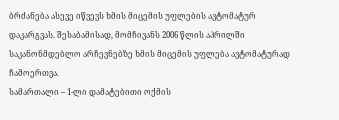ბრძანება ასევე იწვევს ხმის მიცემის უფლების ავტომატურ დაკარგვას. შესაბამისად, მომჩივანს 2006 წლის აპრილში საკანონმდებლო არჩევნებზე ხმის მიცემის უფლება ავტომატურად ჩამოერთვა.
სამართალი – 1-ლი დამატებითი ოქმის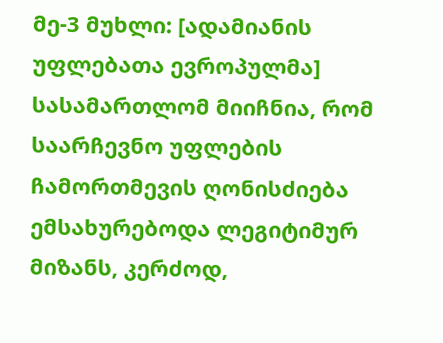მე-3 მუხლი: [ადამიანის უფლებათა ევროპულმა] სასამართლომ მიიჩნია, რომ საარჩევნო უფლების ჩამორთმევის ღონისძიება ემსახურებოდა ლეგიტიმურ მიზანს, კერძოდ,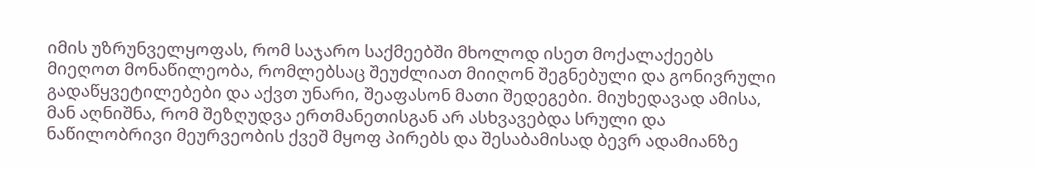იმის უზრუნველყოფას, რომ საჯარო საქმეებში მხოლოდ ისეთ მოქალაქეებს მიეღოთ მონაწილეობა, რომლებსაც შეუძლიათ მიიღონ შეგნებული და გონივრული გადაწყვეტილებები და აქვთ უნარი, შეაფასონ მათი შედეგები. მიუხედავად ამისა, მან აღნიშნა, რომ შეზღუდვა ერთმანეთისგან არ ასხვავებდა სრული და ნაწილობრივი მეურვეობის ქვეშ მყოფ პირებს და შესაბამისად ბევრ ადამიანზე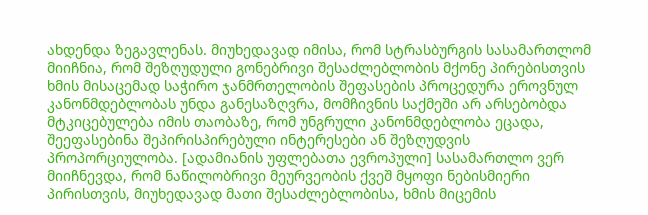ახდენდა ზეგავლენას. მიუხედავად იმისა, რომ სტრასბურგის სასამართლომ მიიჩნია, რომ შეზღუდული გონებრივი შესაძლებლობის მქონე პირებისთვის ხმის მისაცემად საჭირო ჯანმრთელობის შეფასების პროცედურა ეროვნულ კანონმდებლობას უნდა განესაზღვრა, მომჩივნის საქმეში არ არსებობდა მტკიცებულება იმის თაობაზე, რომ უნგრული კანონმდებლობა ეცადა, შეეფასებინა შეპირისპირებული ინტერესები ან შეზღუდვის პროპორციულობა. [ადამიანის უფლებათა ევროპული] სასამართლო ვერ მიიჩნევდა, რომ ნაწილობრივი მეურვეობის ქვეშ მყოფი ნებისმიერი პირისთვის, მიუხედავად მათი შესაძლებლობისა, ხმის მიცემის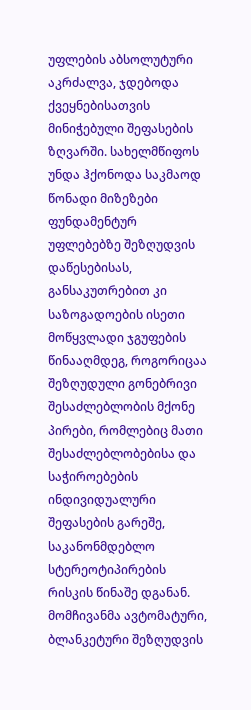უფლების აბსოლუტური აკრძალვა, ჯდებოდა ქვეყნებისათვის მინიჭებული შეფასების ზღვარში. სახელმწიფოს უნდა ჰქონოდა საკმაოდ წონადი მიზეზები ფუნდამენტურ უფლებებზე შეზღუდვის დაწესებისას, განსაკუთრებით კი საზოგადოების ისეთი მოწყვლადი ჯგუფების წინააღმდეგ, როგორიცაა შეზღუდული გონებრივი შესაძლებლობის მქონე პირები, რომლებიც მათი შესაძლებლობებისა და საჭიროებების ინდივიდუალური შეფასების გარეშე, საკანონმდებლო სტერეოტიპირების რისკის წინაშე დგანან. მომჩივანმა ავტომატური, ბლანკეტური შეზღუდვის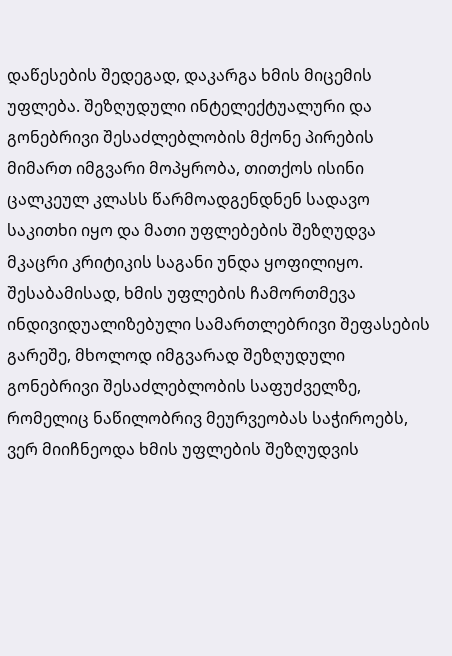დაწესების შედეგად, დაკარგა ხმის მიცემის უფლება. შეზღუდული ინტელექტუალური და გონებრივი შესაძლებლობის მქონე პირების მიმართ იმგვარი მოპყრობა, თითქოს ისინი ცალკეულ კლასს წარმოადგენდნენ სადავო საკითხი იყო და მათი უფლებების შეზღუდვა მკაცრი კრიტიკის საგანი უნდა ყოფილიყო. შესაბამისად, ხმის უფლების ჩამორთმევა ინდივიდუალიზებული სამართლებრივი შეფასების გარეშე, მხოლოდ იმგვარად შეზღუდული გონებრივი შესაძლებლობის საფუძველზე, რომელიც ნაწილობრივ მეურვეობას საჭიროებს, ვერ მიიჩნეოდა ხმის უფლების შეზღუდვის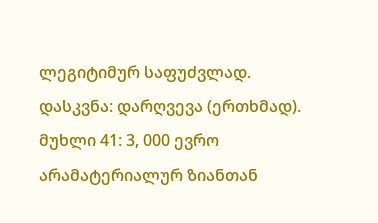ლეგიტიმურ საფუძვლად.
დასკვნა: დარღვევა (ერთხმად).
მუხლი 41: 3, 000 ევრო არამატერიალურ ზიანთან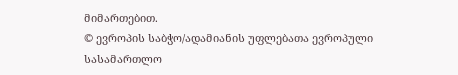მიმართებით.
© ევროპის საბჭო/ადამიანის უფლებათა ევროპული სასამართლო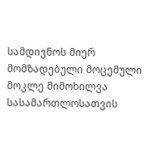სამდივნოს მიერ მომზადებული მოცემული მოკლე მიმოხილვა სასამართლოსათვის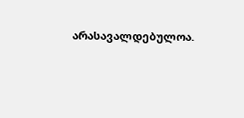არასავალდებულოა.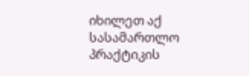იხილეთ აქ სასამართლო პრაქტიკის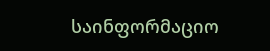საინფორმაციო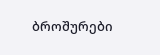ბროშურები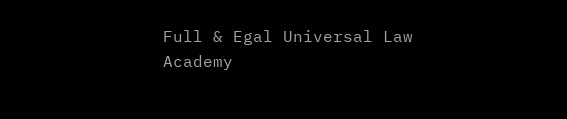Full & Egal Universal Law Academy